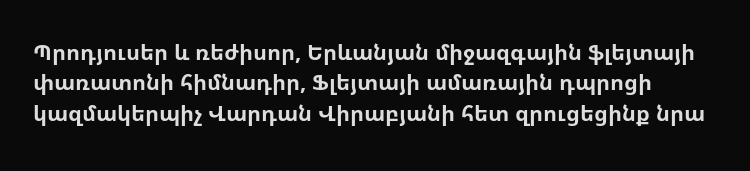Պրոդյուսեր և ռեժիսոր, Երևանյան միջազգային ֆլեյտայի փառատոնի հիմնադիր, Ֆլեյտայի ամառային դպրոցի կազմակերպիչ Վարդան Վիրաբյանի հետ զրուցեցինք նրա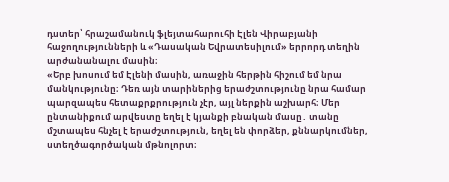դստեր՝ հրաշամանուկ ֆլեյտահարուհի Էլեն Վիրաբյանի հաջողությունների և «Դասական Եվրատեսիլում» երրորդ տեղին արժանանալու մասին։
«Երբ խոսում եմ Էլենի մասին, առաջին հերթին հիշում եմ նրա մանկությունը։ Դեռ այն տարիներից երաժշտությունը նրա համար պարզապես հետաքրքրություն չէր, այլ ներքին աշխարհ։ Մեր ընտանիքում արվեստը եղել է կյանքի բնական մասը․ տանը մշտապես հնչել է երաժշտություն, եղել են փորձեր, քննարկումներ, ստեղծագործական մթնոլորտ։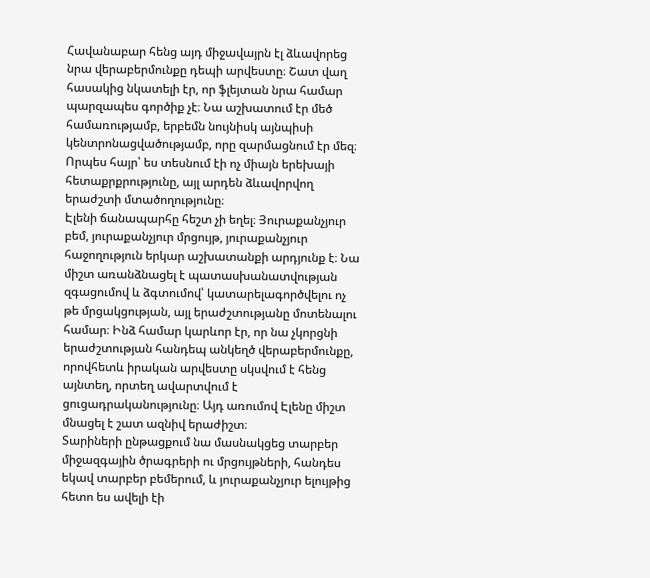Հավանաբար հենց այդ միջավայրն էլ ձևավորեց նրա վերաբերմունքը դեպի արվեստը։ Շատ վաղ հասակից նկատելի էր, որ ֆլեյտան նրա համար պարզապես գործիք չէ։ Նա աշխատում էր մեծ համառությամբ, երբեմն նույնիսկ այնպիսի կենտրոնացվածությամբ, որը զարմացնում էր մեզ։ Որպես հայր՝ ես տեսնում էի ոչ միայն երեխայի հետաքրքրությունը, այլ արդեն ձևավորվող երաժշտի մտածողությունը։
Էլենի ճանապարհը հեշտ չի եղել։ Յուրաքանչյուր բեմ, յուրաքանչյուր մրցույթ, յուրաքանչյուր հաջողություն երկար աշխատանքի արդյունք է։ Նա միշտ առանձնացել է պատասխանատվության զգացումով և ձգտումով՝ կատարելագործվելու ոչ թե մրցակցության, այլ երաժշտությանը մոտենալու համար։ Ինձ համար կարևոր էր, որ նա չկորցնի երաժշտության հանդեպ անկեղծ վերաբերմունքը, որովհետև իրական արվեստը սկսվում է հենց այնտեղ, որտեղ ավարտվում է ցուցադրականությունը։ Այդ առումով Էլենը միշտ մնացել է շատ ազնիվ երաժիշտ։
Տարիների ընթացքում նա մասնակցեց տարբեր միջազգային ծրագրերի ու մրցույթների, հանդես եկավ տարբեր բեմերում, և յուրաքանչյուր ելույթից հետո ես ավելի էի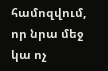համոզվում, որ նրա մեջ կա ոչ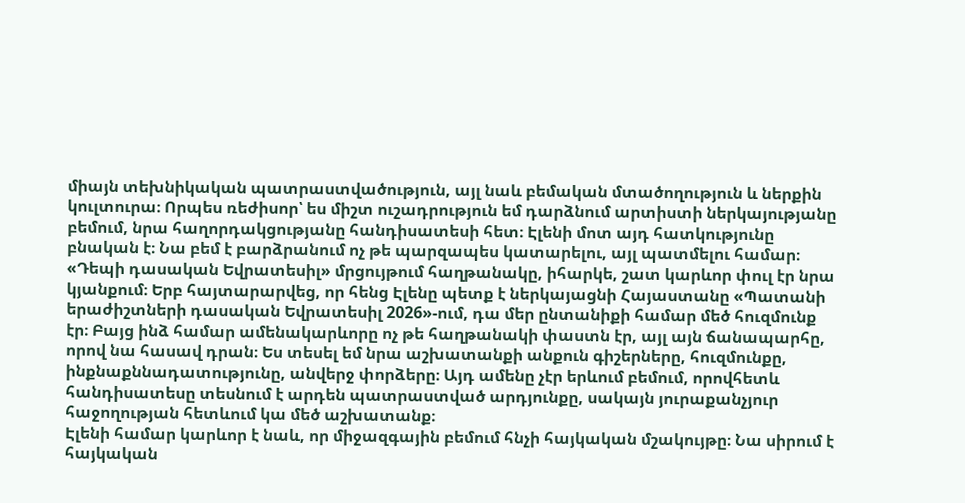միայն տեխնիկական պատրաստվածություն, այլ նաև բեմական մտածողություն և ներքին կուլտուրա։ Որպես ռեժիսոր՝ ես միշտ ուշադրություն եմ դարձնում արտիստի ներկայությանը բեմում, նրա հաղորդակցությանը հանդիսատեսի հետ։ Էլենի մոտ այդ հատկությունը բնական է։ Նա բեմ է բարձրանում ոչ թե պարզապես կատարելու, այլ պատմելու համար։
«Դեպի դասական Եվրատեսիլ» մրցույթում հաղթանակը, իհարկե, շատ կարևոր փուլ էր նրա կյանքում։ Երբ հայտարարվեց, որ հենց Էլենը պետք է ներկայացնի Հայաստանը «Պատանի երաժիշտների դասական Եվրատեսիլ 2026»-ում, դա մեր ընտանիքի համար մեծ հուզմունք էր։ Բայց ինձ համար ամենակարևորը ոչ թե հաղթանակի փաստն էր, այլ այն ճանապարհը, որով նա հասավ դրան։ Ես տեսել եմ նրա աշխատանքի անքուն գիշերները, հուզմունքը, ինքնաքննադատությունը, անվերջ փորձերը։ Այդ ամենը չէր երևում բեմում, որովհետև հանդիսատեսը տեսնում է արդեն պատրաստված արդյունքը, սակայն յուրաքանչյուր հաջողության հետևում կա մեծ աշխատանք։
Էլենի համար կարևոր է նաև, որ միջազգային բեմում հնչի հայկական մշակույթը։ Նա սիրում է հայկական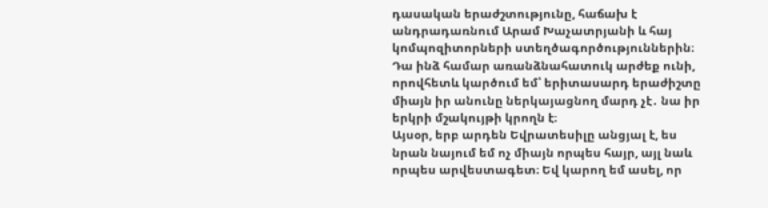դասական երաժշտությունը, հաճախ է անդրադառնում Արամ Խաչատրյանի և հայ կոմպոզիտորների ստեղծագործություններին։ Դա ինձ համար առանձնահատուկ արժեք ունի, որովհետև կարծում եմ՝ երիտասարդ երաժիշտը միայն իր անունը ներկայացնող մարդ չէ․ նա իր երկրի մշակույթի կրողն է։
Այսօր, երբ արդեն Եվրատեսիլը անցյալ է, ես նրան նայում եմ ոչ միայն որպես հայր, այլ նաև որպես արվեստագետ։ Եվ կարող եմ ասել, որ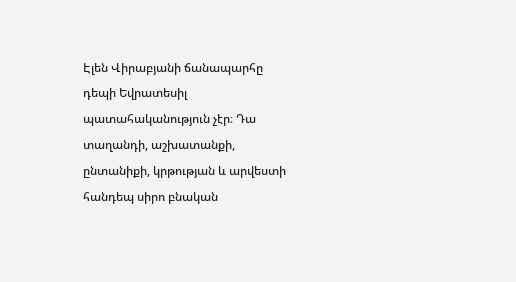Էլեն Վիրաբյանի ճանապարհը դեպի Եվրատեսիլ պատահականություն չէր։ Դա տաղանդի, աշխատանքի, ընտանիքի, կրթության և արվեստի հանդեպ սիրո բնական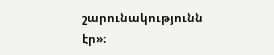շարունակությունն էր»։